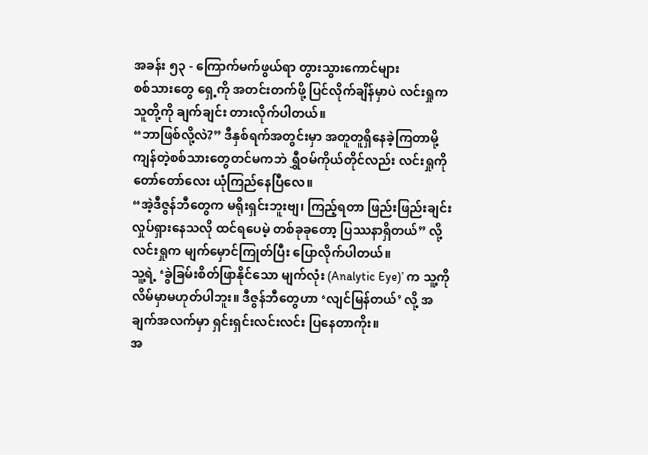အခန်း ၅၃ - ကြောက်မက်ဖွယ်ရာ တွားသွားကောင်များ
စစ်သားတွေ ရှေ့ကို အတင်းတက်ဖို့ ပြင်လိုက်ချိန်မှာပဲ လင်းရှုက သူတို့ကို ချက်ချင်း တားလိုက်ပါတယ်။
“ဘာဖြစ်လို့လဲ?” ဒီနှစ်ရက်အတွင်းမှာ အတူတူရှိနေခဲ့ကြတာမို့ ကျန်တဲ့စစ်သားတွေတင်မကဘဲ ရွှီဝမ်ကိုယ်တိုင်လည်း လင်းရှုကို တော်တော်လေး ယုံကြည်နေပြီလေ။
“အဲ့ဒီဇွန်ဘီတွေက မရိုးရှင်းဘူးဗျ၊ ကြည့်ရတာ ဖြည်းဖြည်းချင်း လှုပ်ရှားနေသလို ထင်ရပေမဲ့ တစ်ခုခုတော့ ပြဿနာရှိတယ်” လို့ လင်းရှုက မျက်မှောင်ကြုတ်ပြီး ပြောလိုက်ပါတယ်။
သူ့ရဲ့ ‘ခွဲခြမ်းစိတ်ဖြာနိုင်သော မျက်လုံး (Analytic Eye)’ က သူ့ကို လိမ်မှာမဟုတ်ပါဘူး။ ဒီဇွန်ဘီတွေဟာ ‘လျင်မြန်တယ်’ လို့ အချက်အလက်မှာ ရှင်းရှင်းလင်းလင်း ပြနေတာကိုး။
အ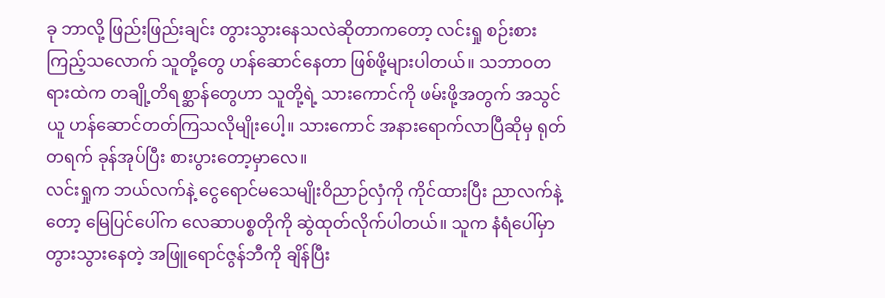ခု ဘာလို့ ဖြည်းဖြည်းချင်း တွားသွားနေသလဲဆိုတာကတော့ လင်းရှု စဉ်းစားကြည့်သလောက် သူတို့တွေ ဟန်ဆောင်နေတာ ဖြစ်ဖို့များပါတယ်။ သဘာဝတရားထဲက တချို့တိရစ္ဆာန်တွေဟာ သူတို့ရဲ့ သားကောင်ကို ဖမ်းဖို့အတွက် အသွင်ယူ ဟန်ဆောင်တတ်ကြသလိုမျိုးပေါ့။ သားကောင် အနားရောက်လာပြီဆိုမှ ရုတ်တရက် ခုန်အုပ်ပြီး စားပွားတော့မှာလေ။
လင်းရှုက ဘယ်လက်နဲ့ ငွေရောင်မသေမျိုးဝိညာဉ်လှံကို ကိုင်ထားပြီး ညာလက်နဲ့တော့ မြေပြင်ပေါ်က လေဆာပစ္စတိုကို ဆွဲထုတ်လိုက်ပါတယ်။ သူက နံရံပေါ်မှာ တွားသွားနေတဲ့ အဖြူရောင်ဇွန်ဘီကို ချိန်ပြီး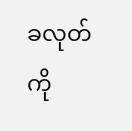ခလုတ်ကို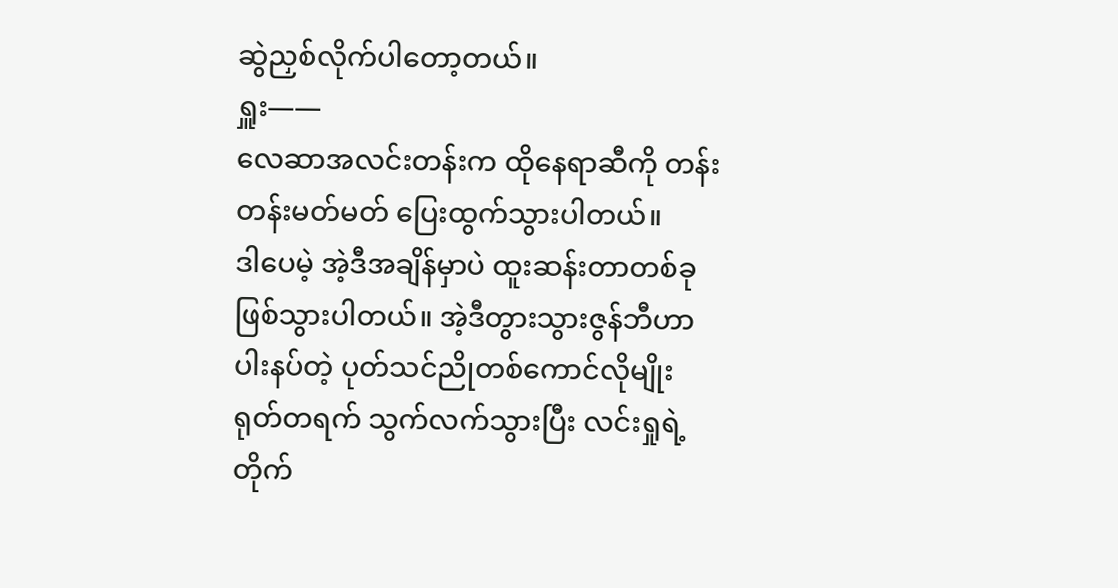ဆွဲညှစ်လိုက်ပါတော့တယ်။
ရှူး——
လေဆာအလင်းတန်းက ထိုနေရာဆီကို တန်းတန်းမတ်မတ် ပြေးထွက်သွားပါတယ်။
ဒါပေမဲ့ အဲ့ဒီအချိန်မှာပဲ ထူးဆန်းတာတစ်ခု ဖြစ်သွားပါတယ်။ အဲ့ဒီတွားသွားဇွန်ဘီဟာ ပါးနပ်တဲ့ ပုတ်သင်ညိုတစ်ကောင်လိုမျိုး ရုတ်တရက် သွက်လက်သွားပြီး လင်းရှုရဲ့ တိုက်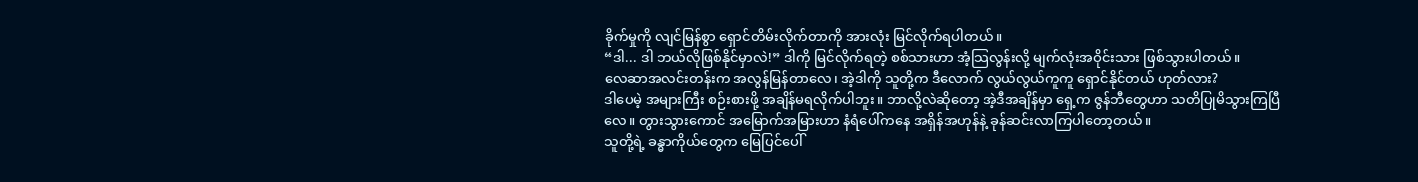ခိုက်မှုကို လျင်မြန်စွာ ရှောင်တိမ်းလိုက်တာကို အားလုံး မြင်လိုက်ရပါတယ်။
“ဒါ... ဒါ ဘယ်လိုဖြစ်နိုင်မှာလဲ!” ဒါကို မြင်လိုက်ရတဲ့ စစ်သားဟာ အံ့သြလွန်းလို့ မျက်လုံးအဝိုင်းသား ဖြစ်သွားပါတယ်။
လေဆာအလင်းတန်းက အလွန်မြန်တာလေ၊ အဲ့ဒါကို သူတို့က ဒီလောက် လွယ်လွယ်ကူကူ ရှောင်နိုင်တယ် ဟုတ်လား?
ဒါပေမဲ့ အများကြီး စဉ်းစားဖို့ အချိန်မရလိုက်ပါဘူး။ ဘာလို့လဲဆိုတော့ အဲ့ဒီအချိန်မှာ ရှေ့က ဇွန်ဘီတွေဟာ သတိပြုမိသွားကြပြီလေ။ တွားသွားကောင် အမြောက်အမြားဟာ နံရံပေါ်ကနေ အရှိန်အဟုန်နဲ့ ခုန်ဆင်းလာကြပါတော့တယ်။
သူတို့ရဲ့ ခန္ဓာကိုယ်တွေက မြေပြင်ပေါ်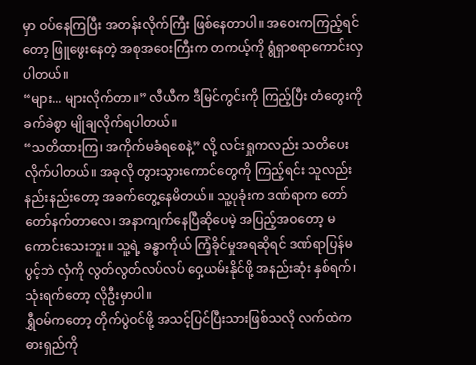မှာ ဝပ်နေကြပြီး အတန်းလိုက်ကြီး ဖြစ်နေတာပါ။ အဝေးကကြည့်ရင်တော့ ဖြူဖွေးနေတဲ့ အစုအဝေးကြီးက တကယ့်ကို ရွံရှာစရာကောင်းလှပါတယ်။
“များ... များလိုက်တာ။” လီယီက ဒီမြင်ကွင်းကို ကြည့်ပြီး တံတွေးကို ခက်ခဲစွာ မျိုချလိုက်ရပါတယ်။
“သတိထားကြ၊ အကိုက်မခံရစေနဲ့” လို့ လင်းရှုကလည်း သတိပေးလိုက်ပါတယ်။ အခုလို တွားသွားကောင်တွေကို ကြည့်ရင်း သူလည်း နည်းနည်းတော့ အခက်တွေ့နေမိတယ်။ သူ့ပုခုံးက ဒဏ်ရာက တော်တော်နက်တာလေ၊ အနာကျက်နေပြီဆိုပေမဲ့ အပြည့်အဝတော့ မကောင်းသေးဘူး။ သူ့ရဲ့ ခန္ဓာကိုယ် ကြံ့ခိုင်မှုအရဆိုရင် ဒဏ်ရာပြန်မပွင့်ဘဲ လှံကို လွတ်လွတ်လပ်လပ် ဝှေ့ယမ်းနိုင်ဖို့ အနည်းဆုံး နှစ်ရက်၊ သုံးရက်တော့ လိုဦးမှာပါ။
ရွှီဝမ်ကတော့ တိုက်ပွဲဝင်ဖို့ အသင့်ပြင်ပြီးသားဖြစ်သလို လက်ထဲက ဓားရှည်ကို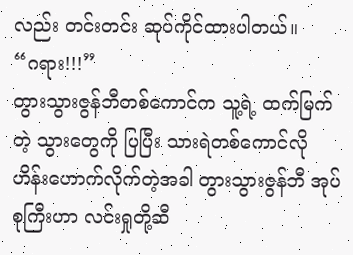လည်း တင်းတင်း ဆုပ်ကိုင်ထားပါတယ်။
“ဂရား!!!”
တွားသွားဇွန်ဘီတစ်ကောင်က သူ့ရဲ့ ထက်မြက်တဲ့ သွားတွေကို ပြပြီး သားရဲတစ်ကောင်လို ဟိန်းဟောက်လိုက်တဲ့အခါ တွားသွားဇွန်ဘီ အုပ်စုကြီးဟာ လင်းရှုတို့ဆီ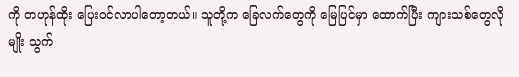ကို တဟုန်ထိုး ပြေးဝင်လာပါတော့တယ်။ သူတို့က ခြေလက်တွေကို မြေပြင်မှာ ထောက်ပြီး ကျားသစ်တွေလိုမျိုး သွက်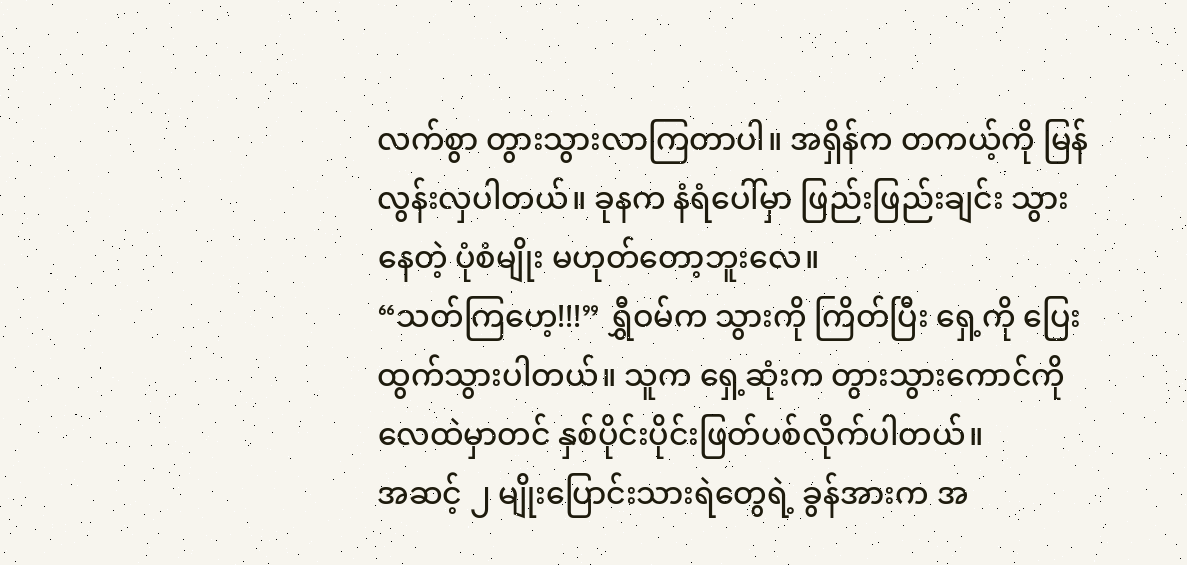လက်စွာ တွားသွားလာကြတာပါ။ အရှိန်က တကယ့်ကို မြန်လွန်းလှပါတယ်။ ခုနက နံရံပေါ်မှာ ဖြည်းဖြည်းချင်း သွားနေတဲ့ ပုံစံမျိုး မဟုတ်တော့ဘူးလေ။
“သတ်ကြဟေ့!!!” ရွှီဝမ်က သွားကို ကြိတ်ပြီး ရှေ့ကို ပြေးထွက်သွားပါတယ်။ သူက ရှေ့ဆုံးက တွားသွားကောင်ကို လေထဲမှာတင် နှစ်ပိုင်းပိုင်းဖြတ်ပစ်လိုက်ပါတယ်။
အဆင့် ၂ မျိုးပြောင်းသားရဲတွေရဲ့ ခွန်အားက အ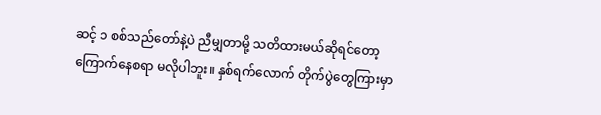ဆင့် ၁ စစ်သည်တော်နဲ့ပဲ ညီမျှတာမို့ သတိထားမယ်ဆိုရင်တော့ ကြောက်နေစရာ မလိုပါဘူး။ နှစ်ရက်လောက် တိုက်ပွဲတွေကြားမှာ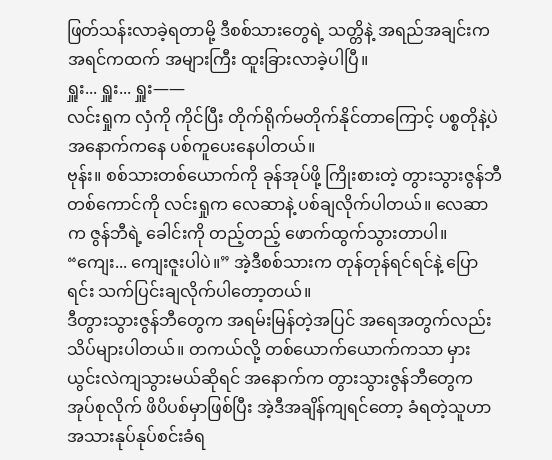ဖြတ်သန်းလာခဲ့ရတာမို့ ဒီစစ်သားတွေရဲ့ သတ္တိနဲ့ အရည်အချင်းက အရင်ကထက် အများကြီး ထူးခြားလာခဲ့ပါပြီ။
ရှူး... ရှူး... ရှူး——
လင်းရှုက လှံကို ကိုင်ပြီး တိုက်ရိုက်မတိုက်နိုင်တာကြောင့် ပစ္စတိုနဲ့ပဲ အနောက်ကနေ ပစ်ကူပေးနေပါတယ်။
ဗုန်း။ စစ်သားတစ်ယောက်ကို ခုန်အုပ်ဖို့ ကြိုးစားတဲ့ တွားသွားဇွန်ဘီတစ်ကောင်ကို လင်းရှုက လေဆာနဲ့ ပစ်ချလိုက်ပါတယ်။ လေဆာက ဇွန်ဘီရဲ့ ခေါင်းကို တည့်တည့် ဖောက်ထွက်သွားတာပါ။
“ကျေး... ကျေးဇူးပါပဲ။” အဲ့ဒီစစ်သားက တုန်တုန်ရင်ရင်နဲ့ ပြောရင်း သက်ပြင်းချလိုက်ပါတော့တယ်။
ဒီတွားသွားဇွန်ဘီတွေက အရမ်းမြန်တဲ့အပြင် အရေအတွက်လည်း သိပ်များပါတယ်။ တကယ်လို့ တစ်ယောက်ယောက်ကသာ မှားယွင်းလဲကျသွားမယ်ဆိုရင် အနောက်က တွားသွားဇွန်ဘီတွေက အုပ်စုလိုက် ဖိပိပစ်မှာဖြစ်ပြီး အဲ့ဒီအချိန်ကျရင်တော့ ခံရတဲ့သူဟာ အသားနုပ်နုပ်စင်းခံရ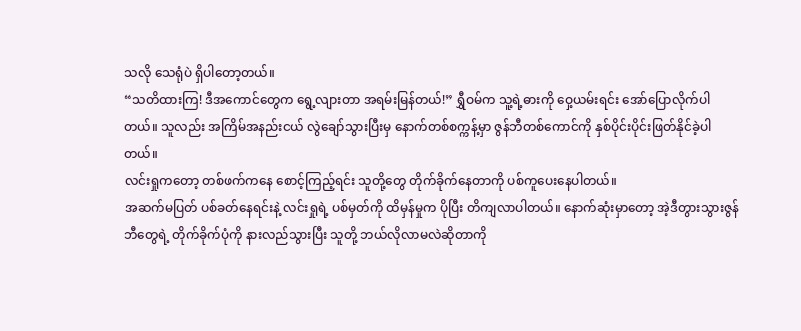သလို သေရုံပဲ ရှိပါတော့တယ်။
“သတိထားကြ! ဒီအကောင်တွေက ရွေ့လျားတာ အရမ်းမြန်တယ်!” ရွှီဝမ်က သူ့ရဲ့ဓားကို ဝှေ့ယမ်းရင်း အော်ပြောလိုက်ပါတယ်။ သူလည်း အကြိမ်အနည်းငယ် လွဲချော်သွားပြီးမှ နောက်တစ်စက္ကန့်မှာ ဇွန်ဘီတစ်ကောင်ကို နှစ်ပိုင်းပိုင်းဖြတ်နိုင်ခဲ့ပါတယ်။
လင်းရှုကတော့ တစ်ဖက်ကနေ စောင့်ကြည့်ရင်း သူတို့တွေ တိုက်ခိုက်နေတာကို ပစ်ကူပေးနေပါတယ်။
အဆက်မပြတ် ပစ်ခတ်နေရင်းနဲ့ လင်းရှုရဲ့ ပစ်မှတ်ကို ထိမှန်မှုက ပိုပြီး တိကျလာပါတယ်။ နောက်ဆုံးမှာတော့ အဲ့ဒီတွားသွားဇွန်ဘီတွေရဲ့ တိုက်ခိုက်ပုံကို နားလည်သွားပြီး သူတို့ ဘယ်လိုလာမလဲဆိုတာကို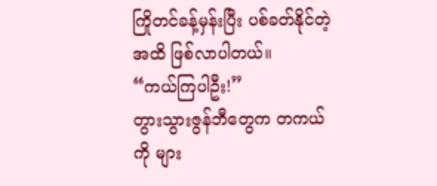ကြိုတင်ခန့်မှန်းပြီး ပစ်ခတ်နိုင်တဲ့အထိ ဖြစ်လာပါတယ်။
“ကယ်ကြပါဦး!”
တွားသွားဇွန်ဘီတွေက တကယ်ကို များ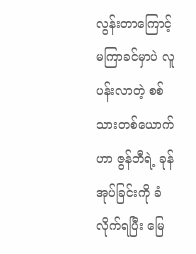လွန်းတာကြောင့် မကြာခင်မှာပဲ လူပန်းလာတဲ့ စစ်သားတစ်ယောက်ဟာ ဇွန်ဘီရဲ့ ခုန်အုပ်ခြင်းကို ခံလိုက်ရပြီး မြေ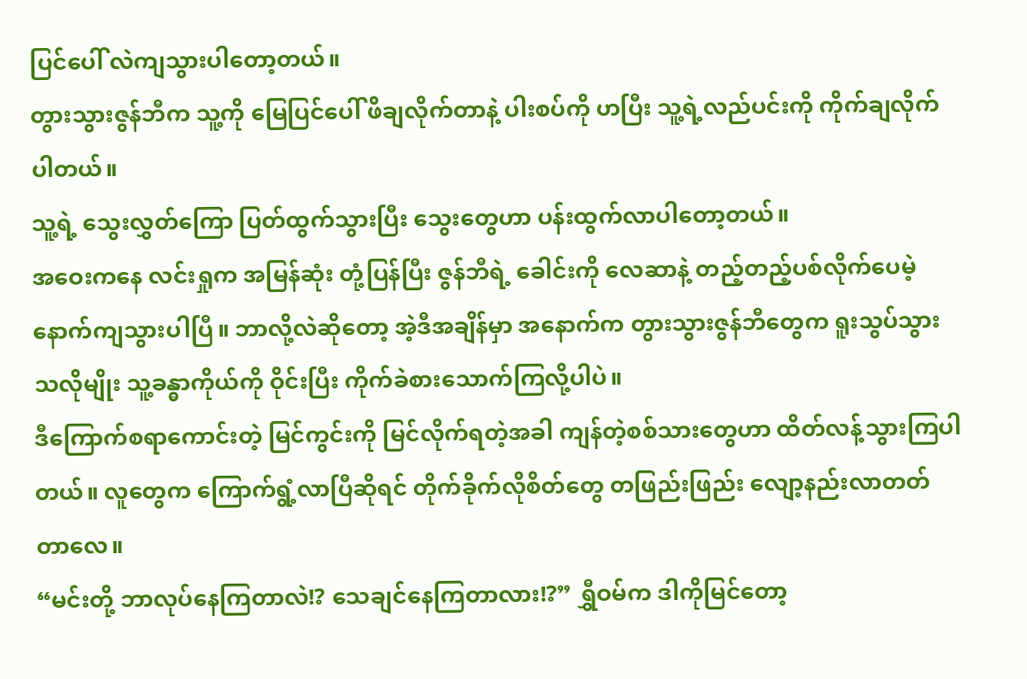ပြင်ပေါ် လဲကျသွားပါတော့တယ်။
တွားသွားဇွန်ဘီက သူ့ကို မြေပြင်ပေါ် ဖိချလိုက်တာနဲ့ ပါးစပ်ကို ဟပြီး သူ့ရဲ့လည်ပင်းကို ကိုက်ချလိုက်ပါတယ်။
သူ့ရဲ့ သွေးလွှတ်ကြော ပြတ်ထွက်သွားပြီး သွေးတွေဟာ ပန်းထွက်လာပါတော့တယ်။
အဝေးကနေ လင်းရှုက အမြန်ဆုံး တုံ့ပြန်ပြီး ဇွန်ဘီရဲ့ ခေါင်းကို လေဆာနဲ့ တည့်တည့်ပစ်လိုက်ပေမဲ့ နောက်ကျသွားပါပြီ။ ဘာလို့လဲဆိုတော့ အဲ့ဒီအချိန်မှာ အနောက်က တွားသွားဇွန်ဘီတွေက ရူးသွပ်သွားသလိုမျိုး သူ့ခန္ဓာကိုယ်ကို ဝိုင်းပြီး ကိုက်ခဲစားသောက်ကြလို့ပါပဲ။
ဒီကြောက်စရာကောင်းတဲ့ မြင်ကွင်းကို မြင်လိုက်ရတဲ့အခါ ကျန်တဲ့စစ်သားတွေဟာ ထိတ်လန့်သွားကြပါတယ်။ လူတွေက ကြောက်ရွံ့လာပြီဆိုရင် တိုက်ခိုက်လိုစိတ်တွေ တဖြည်းဖြည်း လျော့နည်းလာတတ်တာလေ။
“မင်းတို့ ဘာလုပ်နေကြတာလဲ!? သေချင်နေကြတာလား!?” ရွှီဝမ်က ဒါကိုမြင်တော့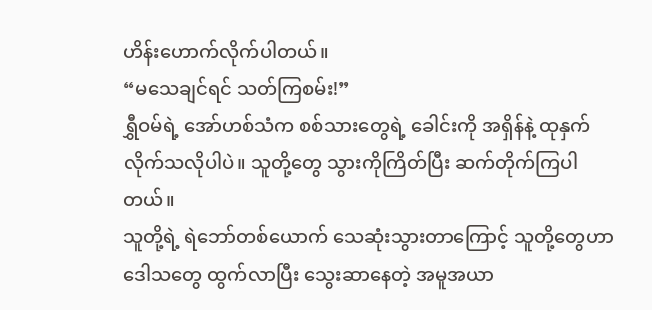ဟိန်းဟောက်လိုက်ပါတယ်။
“မသေချင်ရင် သတ်ကြစမ်း!”
ရွှီဝမ်ရဲ့ အော်ဟစ်သံက စစ်သားတွေရဲ့ ခေါင်းကို အရှိန်နဲ့ ထုနှက်လိုက်သလိုပါပဲ။ သူတို့တွေ သွားကိုကြိတ်ပြီး ဆက်တိုက်ကြပါတယ်။
သူတို့ရဲ့ ရဲဘော်တစ်ယောက် သေဆုံးသွားတာကြောင့် သူတို့တွေဟာ ဒေါသတွေ ထွက်လာပြီး သွေးဆာနေတဲ့ အမူအယာ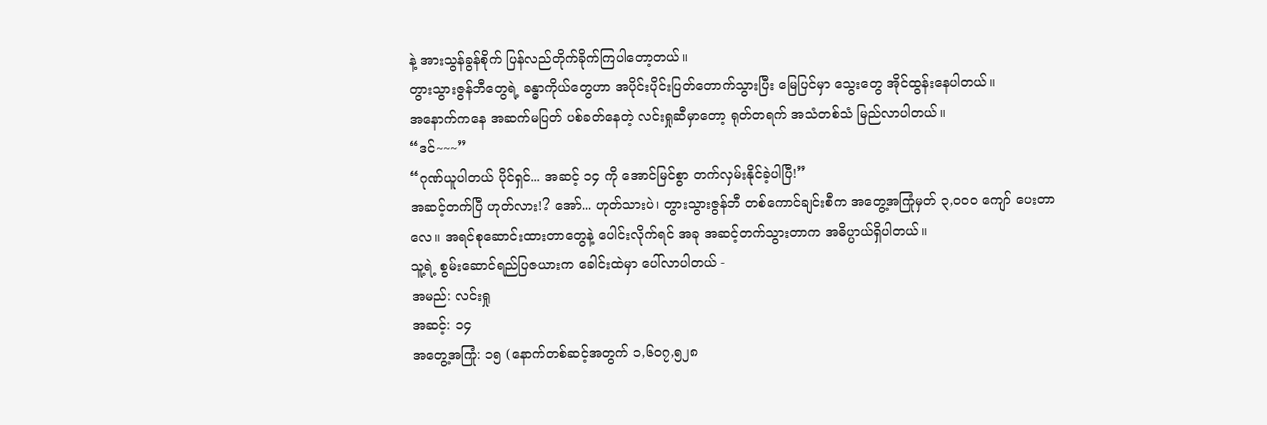နဲ့ အားသွန်ခွန်စိုက် ပြန်လည်တိုက်ခိုက်ကြပါတော့တယ်။
တွားသွားဇွန်ဘီတွေရဲ့ ခန္ဓာကိုယ်တွေဟာ အပိုင်းပိုင်းပြတ်တောက်သွားပြီး မြေပြင်မှာ သွေးတွေ အိုင်ထွန်းနေပါတယ်။
အနောက်ကနေ အဆက်မပြတ် ပစ်ခတ်နေတဲ့ လင်းရှုဆီမှာတော့ ရုတ်တရက် အသံတစ်သံ မြည်လာပါတယ်။
“ဒင်~~~”
“ဂုဏ်ယူပါတယ် ပိုင်ရှင်... အဆင့် ၁၄ ကို အောင်မြင်စွာ တက်လှမ်းနိုင်ခဲ့ပါပြီ!”
အဆင့်တက်ပြီ ဟုတ်လား!? အော်... ဟုတ်သားပဲ၊ တွားသွားဇွန်ဘီ တစ်ကောင်ချင်းစီက အတွေ့အကြုံမှတ် ၃,၀၀၀ ကျော် ပေးတာလေ။ အရင်စုဆောင်းထားတာတွေနဲ့ ပေါင်းလိုက်ရင် အခု အဆင့်တက်သွားတာက အဓိပ္ပာယ်ရှိပါတယ်။
သူ့ရဲ့ စွမ်းဆောင်ရည်ပြဇယားက ခေါင်းထဲမှာ ပေါ်လာပါတယ် -
အမည်: လင်းရှု
အဆင့်: ၁၄
အတွေ့အကြုံ: ၁၅ (နောက်တစ်ဆင့်အတွက် ၁,၆၀၇,၅၂၈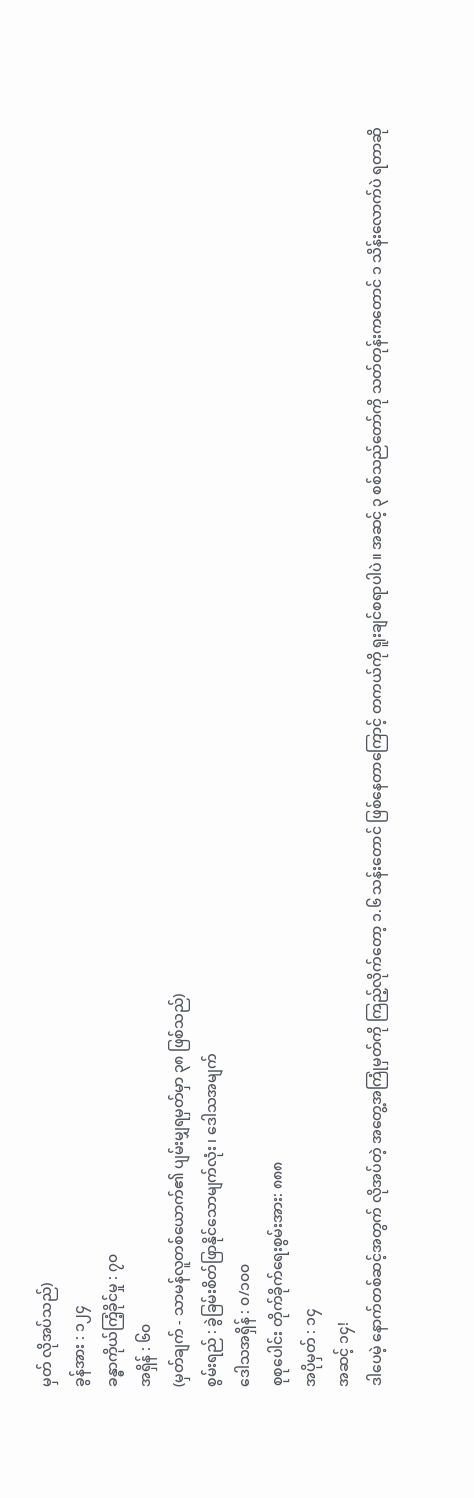မှတ် လိုအပ်သည်)
ခွန်အား : ၁၂၄
ခန္ဓာကိုယ်ကြံ့ခိုင်မှု : ၇၀
အရှိန် : ၆၀
(မှတ်ချက် - သာမန်လူတစ်ယောက်၏ ပျမ်းမျှရမှတ်မှာ ၃၈ ဖြစ်သည်)
စွမ်းရည် : ခွဲခြမ်းစိတ်ဖြာနိုင်သောမျက်လုံး ၊ ဒေါသအမျက်
ဒေါသအရှိန် : ၀/၁၀၀
စုစုပေါင်း တိုက်ခိုက်ရေးစွမ်းအား: ၈၈၈
အပိုမှတ် : ၁၄
အဆင့် ၁၄!
ဒါပေမဲ့ နောက်တစ်ဆင့်အတွက် လိုအပ်တဲ့ အတွေ့အကြုံမှတ်ကို ကြည့်လိုက်တော့ ၁.၆ သန်းတောင် ဖြစ်နေတာကြောင့် တကယ်ကို ရူးချင်စရာပါပဲ။ အဆင့် ၃ စစ်သည်တော်ကို သတ်တုန်းကတောင် ၁ သိန်းလောက်ပဲ ရတာဆို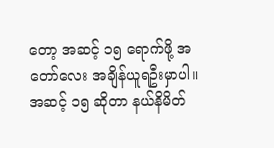တော့ အဆင့် ၁၅ ရောက်ဖို့ အတော်လေး အချိန်ယူရဦးမှာပါ။
အဆင့် ၁၅ ဆိုတာ နယ်နိမိတ်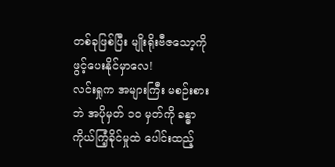တစ်ခုဖြစ်ပြီး မျိုးရိုးဗီဇသော့ကို ဖွင့်ပေးနိုင်မှာလေ!
လင်းရှုက အများကြီး မစဉ်းစားဘဲ အပိုမှတ် ၁၀ မှတ်ကို ခန္ဓာကိုယ်ကြံ့ခိုင်မှုထဲ ပေါင်းထည့်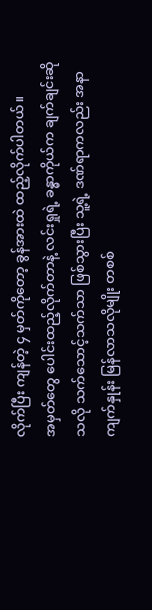လိုက်ပြီး ကျန်တဲ့ ၄ မှတ်ကိုတော့ ခွန်အားထဲ ထည့်လိုက်ပါတယ်။
အမှတ်တွေ ပေါင်းထည့်လိုက်တာနဲ့ လင်းရှုရဲ့ ခန္ဓာကိုယ်က ချက်ချင်းဆိုသလို သက်သောင့်သက်သာ ဖြစ်သွားပြီး သူ့ရဲ့ ဒဏ်ရာကလည်း အနာကျက်နှုန်း မြန်လာသလိုမျိုး တစစ်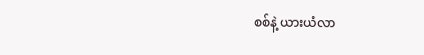စစ်နဲ့ ယားယံလာ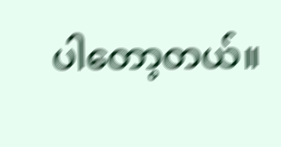ပါတော့တယ်။